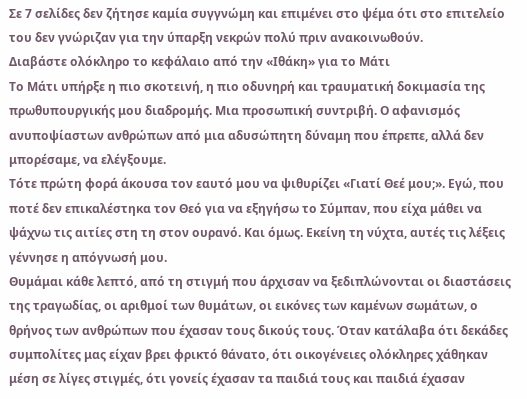Σε 7 σελίδες δεν ζήτησε καμία συγγνώμη και επιμένει στο ψέμα ότι στο επιτελείο του δεν γνώριζαν για την ύπαρξη νεκρών πολύ πριν ανακοινωθούν.
Διαβάστε ολόκληρο το κεφάλαιο από την «Ιθάκη» για το Μάτι
Το Μάτι υπήρξε η πιο σκοτεινή, η πιο οδυνηρή και τραυματική δοκιμασία της πρωθυπουργικής μου διαδρομής. Μια προσωπική συντριβή. Ο αφανισμός ανυποψίαστων ανθρώπων από μια αδυσώπητη δύναμη που έπρεπε, αλλά δεν μπορέσαμε, να ελέγξουμε.
Τότε πρώτη φορά άκουσα τον εαυτό μου να ψιθυρίζει «Γιατί Θεέ μου;». Εγώ, που ποτέ δεν επικαλέστηκα τον Θεό για να εξηγήσω το Σύμπαν, που είχα μάθει να ψάχνω τις αιτίες στη τη στον ουρανό. Και όμως. Εκείνη τη νύχτα, αυτές τις λέξεις γέννησε η απόγνωσή μου.
Θυμάμαι κάθε λεπτό, από τη στιγμή που άρχισαν να ξεδιπλώνονται οι διαστάσεις της τραγωδίας, οι αριθμοί των θυμάτων, οι εικόνες των καμένων σωμάτων, ο θρήνος των ανθρώπων που έχασαν τους δικούς τους. Όταν κατάλαβα ότι δεκάδες συμπολίτες μας είχαν βρει φρικτό θάνατο, ότι οικογένειες ολόκληρες χάθηκαν μέση σε λίγες στιγμές, ότι γονείς έχασαν τα παιδιά τους και παιδιά έχασαν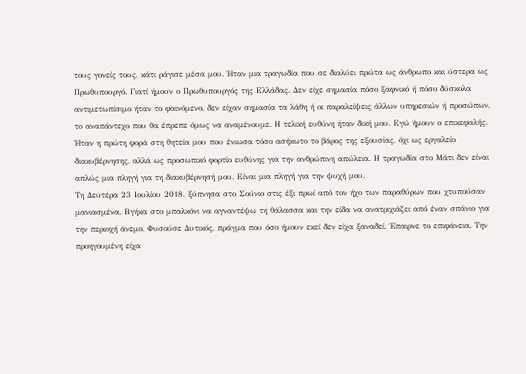τους γονείς τους, κάτι ράγισε μέσα μου. Ήταν μια τραγωδία που σε διαλύει πρώτα ως άνθρωπο και ύστερα ως Πρωθυπουργό. Γιατί ήμουν ο Πρωθυπουργός της Ελλάδας. Δεν είχε σημασία πόσο ξαφνικό ή πόσο δύσκολα αντιμετωπίσιμο ήταν το φαινόμενο, δεν είχαν σημασία τα λάθη ή οι παραλείψεις άλλων υπηρεσιών ή προσώπων, το αναπάντεχο που θα έπρεπε όμως να αναμένουμε. Η τελική ευθύνη ήταν δική μου. Εγώ ήμουν ο επικεφαλής. Ήταν η πρώτη φορά στη θητεία μου που ένιωσα τόσο ασήκωτο το βάρος της εξουσίας, όχι ως εργαλείο διακυβέρνησης, αλλά ως προσωπικό φορτίο ευθύνης για την ανθρώπινη απώλεια. Η τραγωδία στο Μάτι δεν είναι απλώς μια πληγή για τη διακυβέρνησή μου. Είναι μια πληγή για την ψυχή μου.
Τη Δευτέρα 23 Ιουλίου 2018, ξύπνησα στο Σούνιο στις έξι πρωί από τον ήχο των παραθύρων που χτυπούσαν μανιασμένα. Βγήκα στο μπαλκόνι να αγναντέψω τη θάλασσα και την είδα να ανατριχιάζει από έναν σπάνιο για την περιοχή άνεμο. Φυσούσε Δυτικός, πράγμα που όσο ήμουν εκεί δεν είχα ξαναδεί. Έπαιρνε το επιφάνεια. Την προηγουμένη είχα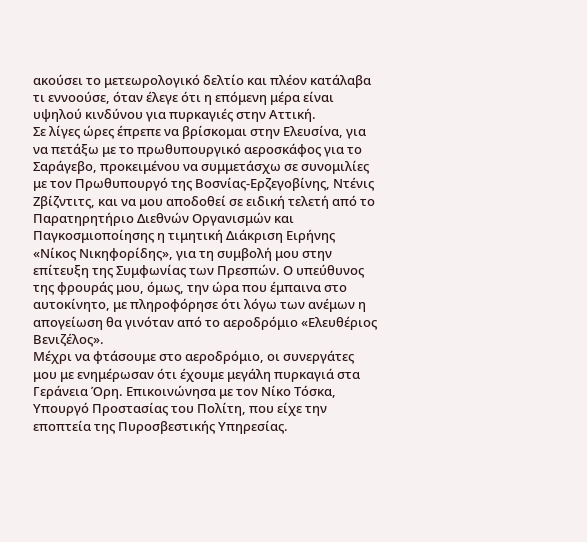ακούσει το μετεωρολογικό δελτίο και πλέον κατάλαβα τι εννοούσε, όταν έλεγε ότι η επόμενη μέρα είναι υψηλού κινδύνου για πυρκαγιές στην Αττική.
Σε λίγες ώρες έπρεπε να βρίσκομαι στην Ελευσίνα, για να πετάξω με το πρωθυπουργικό αεροσκάφος για το Σαράγεβο, προκειμένου να συμμετάσχω σε συνομιλίες με τον Πρωθυπουργό της Βοσνίας-Ερζεγοβίνης, Ντένις Ζβίζντιτς, και να μου αποδοθεί σε ειδική τελετή από το Παρατηρητήριο Διεθνών Οργανισμών και Παγκοσμιοποίησης η τιμητική Διάκριση Ειρήνης «Νίκος Νικηφορίδης», για τη συμβολή μου στην επίτευξη της Συμφωνίας των Πρεσπών. Ο υπεύθυνος της φρουράς μου, όμως, την ώρα που έμπαινα στο αυτοκίνητο, με πληροφόρησε ότι λόγω των ανέμων η απογείωση θα γινόταν από το αεροδρόμιο «Ελευθέριος Βενιζέλος».
Μέχρι να φτάσουμε στο αεροδρόμιο, οι συνεργάτες μου με ενημέρωσαν ότι έχουμε μεγάλη πυρκαγιά στα Γεράνεια Όρη. Επικοινώνησα με τον Νίκο Τόσκα, Υπουργό Προστασίας του Πολίτη, που είχε την εποπτεία της Πυροσβεστικής Υπηρεσίας.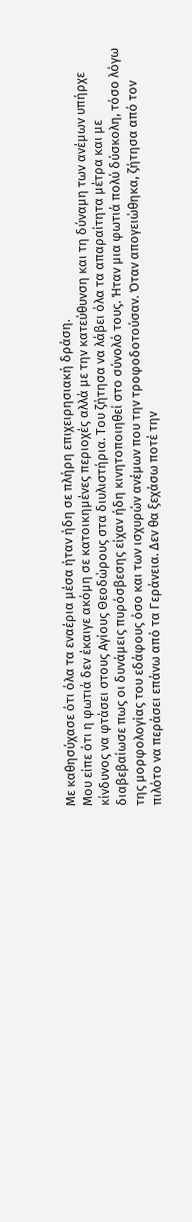Με καθησύχασε ότι όλα τα εναέρια μέσα ήταν ήδη σε πλήρη επιχειρησιακή δράση.
Μου είπε ότι η φωτιά δεν έκαιγε ακόμη σε κατοικημένες περιοχές αλλά με την κατεύθυνση και τη δύναμη των ανέμων υπήρχε κίνδυνος να φτάσει στους Αγίους Θεοδώρους στα διυλιστήρια. Του ζήτησα να λάβει όλα τα απαραίτητα μέτρα και με διαβεβαίωσε πως οι δυνάμεις πυρόσβεσης είχαν ήδη κινητοποιηθεί στο σύνολό τους. Ήταν μια φωτιά πολύ δύσκολη, τόσο λόγω της μορφολογίας του εδάφους όσο και των ισχυρών ανέμων που την τροφοδοτούσαν. Όταν απογειώθηκα, ζήτησα από τον πιλότο να περάσει επάνω από τα Γεράνεια. Δεν θα ξεχάσω ποτέ την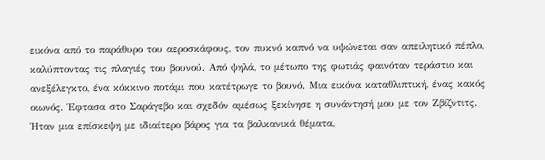εικόνα από το παράθυρο του αεροσκάφους, τον πυκνό καπνό να υψώνεται σαν απειλητικό πέπλο, καλύπτοντας τις πλαγιές του βουνού. Από ψηλά, το μέτωπο της φωτιάς φαινόταν τεράστιο και ανεξέλεγκτο, ένα κόκκινο ποτάμι που κατέτρωγε το βουνό. Μια εικόνα καταθλιπτική, ένας κακός οιωνός. Έφτασα στο Σαράγεβο και σχεδόν αμέσως ξεκίνησε η συνάντησή μου με τον Ζβίζντιτς. Ήταν μια επίσκεψη με ιδιαίτερο βάρος για τα βαλκανικά θέματα,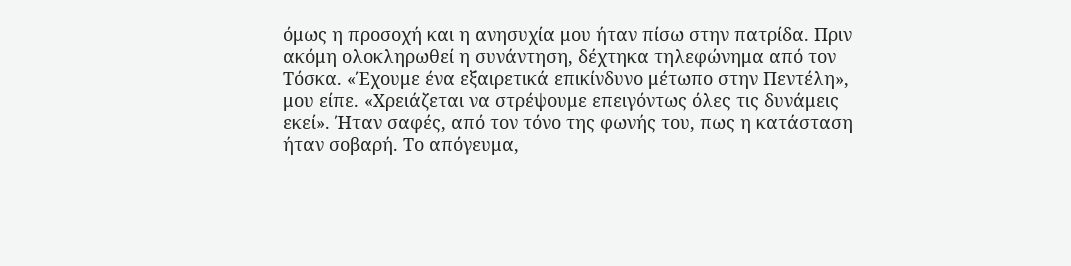όμως η προσοχή και η ανησυχία μου ήταν πίσω στην πατρίδα. Πριν ακόμη ολοκληρωθεί η συνάντηση, δέχτηκα τηλεφώνημα από τον Τόσκα. «Έχουμε ένα εξαιρετικά επικίνδυνο μέτωπο στην Πεντέλη», μου είπε. «Χρειάζεται να στρέψουμε επειγόντως όλες τις δυνάμεις εκεί». Ήταν σαφές, από τον τόνο της φωνής του, πως η κατάσταση ήταν σοβαρή. Το απόγευμα,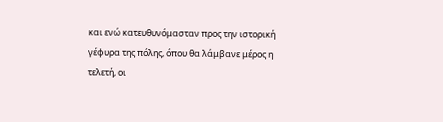και ενώ κατευθυνόμασταν προς την ιστορική γέφυρα της πόλης, όπου θα λάμβανε μέρος η τελετή, οι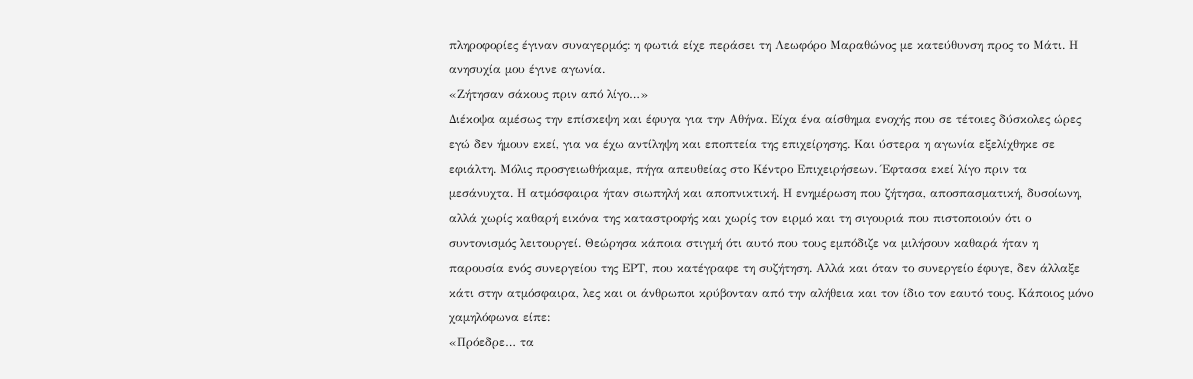πληροφορίες έγιναν συναγερμός: η φωτιά είχε περάσει τη Λεωφόρο Μαραθώνος με κατεύθυνση προς το Μάτι. Η ανησυχία μου έγινε αγωνία.
«Ζήτησαν σάκους πριν από λίγο…»
Διέκοψα αμέσως την επίσκεψη και έφυγα για την Αθήνα. Είχα ένα αίσθημα ενοχής που σε τέτοιες δύσκολες ώρες εγώ δεν ήμουν εκεί, για να έχω αντίληψη και εποπτεία της επιχείρησης. Και ύστερα η αγωνία εξελίχθηκε σε εφιάλτη. Μόλις προσγειωθήκαμε, πήγα απευθείας στο Κέντρο Επιχειρήσεων. Έφτασα εκεί λίγο πριν τα μεσάνυχτα. Η ατμόσφαιρα ήταν σιωπηλή και αποπνικτική. Η ενημέρωση που ζήτησα, αποσπασματική, δυσοίωνη, αλλά χωρίς καθαρή εικόνα της καταστροφής και χωρίς τον ειρμό και τη σιγουριά που πιστοποιούν ότι ο συντονισμός λειτουργεί. Θεώρησα κάποια στιγμή ότι αυτό που τους εμπόδιζε να μιλήσουν καθαρά ήταν η παρουσία ενός συνεργείου της ΕΡΤ, που κατέγραφε τη συζήτηση. Αλλά και όταν το συνεργείο έφυγε, δεν άλλαξε κάτι στην ατμόσφαιρα, λες και οι άνθρωποι κρύβονταν από την αλήθεια και τον ίδιο τον εαυτό τους. Κάποιος μόνο χαμηλόφωνα είπε:
«Πρόεδρε… τα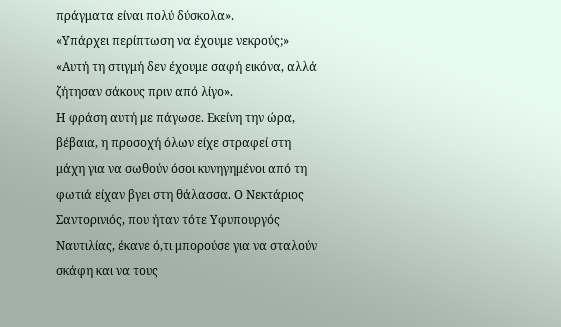πράγματα είναι πολύ δύσκολα».
«Υπάρχει περίπτωση να έχουμε νεκρούς;»
«Αυτή τη στιγμή δεν έχουμε σαφή εικόνα, αλλά ζήτησαν σάκους πριν από λίγο».
Η φράση αυτή με πάγωσε. Εκείνη την ώρα, βέβαια, η προσοχή όλων είχε στραφεί στη μάχη για να σωθούν όσοι κυνηγημένοι από τη φωτιά είχαν βγει στη θάλασσα. Ο Νεκτάριος Σαντορινιός, που ήταν τότε Υφυπουργός Ναυτιλίας, έκανε ό,τι μπορούσε για να σταλούν σκάφη και να τους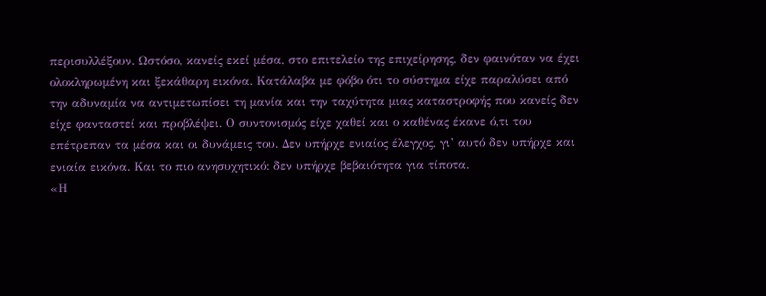περισυλλέξουν. Ωστόσο, κανείς εκεί μέσα, στο επιτελείο της επιχείρησης, δεν φαινόταν να έχει ολοκληρωμένη και ξεκάθαρη εικόνα. Κατάλαβα με φόβο ότι το σύστημα είχε παραλύσει από την αδυναμία να αντιμετωπίσει τη μανία και την ταχύτητα μιας καταστροφής που κανείς δεν είχε φανταστεί και προβλέψει. Ο συντονισμός είχε χαθεί και ο καθένας έκανε ό,τι του επέτρεπαν τα μέσα και οι δυνάμεις του. Δεν υπήρχε ενιαίος έλεγχος, γι’ αυτό δεν υπήρχε και ενιαία εικόνα. Και το πιο ανησυχητικό: δεν υπήρχε βεβαιότητα για τίποτα.
«Η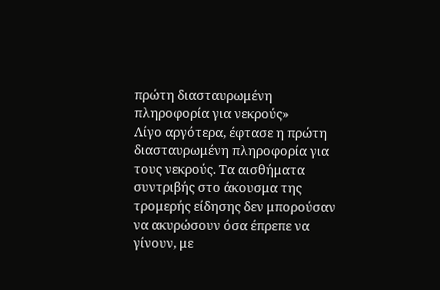πρώτη διασταυρωμένη πληροφορία για νεκρούς»
Λίγο αργότερα, έφτασε η πρώτη διασταυρωμένη πληροφορία για τους νεκρούς. Τα αισθήματα συντριβής στο άκουσμα της τρομερής είδησης δεν μπορούσαν να ακυρώσουν όσα έπρεπε να γίνουν, με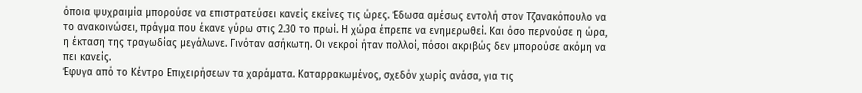όποια ψυχραιμία μπορούσε να επιστρατεύσει κανείς εκείνες τις ώρες. Έδωσα αμέσως εντολή στον Τζανακόπουλο να το ανακοινώσει, πράγμα που έκανε γύρω στις 2.30 το πρωί. Η χώρα έπρεπε να ενημερωθεί. Και όσο περνούσε η ώρα, η έκταση της τραγωδίας μεγάλωνε. Γινόταν ασήκωτη. Οι νεκροί ήταν πολλοί, πόσοι ακριβώς δεν μπορούσε ακόμη να πει κανείς.
Έφυγα από το Κέντρο Επιχειρήσεων τα χαράματα. Καταρρακωμένος, σχεδόν χωρίς ανάσα, για τις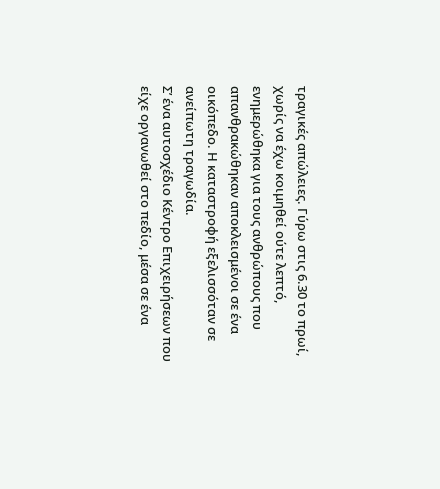τραγικές απώλειες. Γύρω στις 6.30 το πρωί, χωρίς να έχω κοιμηθεί ούτε λεπτό, ενημερώθηκα για τους ανθρώπους που απανθρακώθηκαν αποκλεισμένοι σε ένα οικόπεδο. Η καταστροφή εξελισσόταν σε ανείπωτη τραγωδία.
Σ’ ένα αυτοσχέδιο Κέντρο Επιχειρήσεων που είχε οργανωθεί στο πεδίο, μέσα σε ένα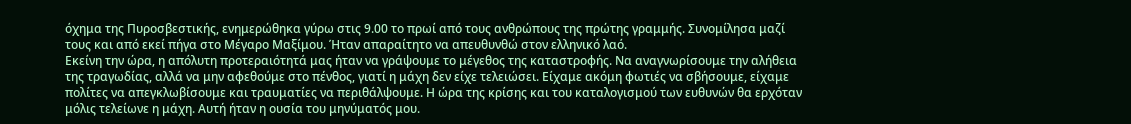όχημα της Πυροσβεστικής, ενημερώθηκα γύρω στις 9.00 το πρωί από τους ανθρώπους της πρώτης γραμμής. Συνομίλησα μαζί τους και από εκεί πήγα στο Μέγαρο Μαξίμου. Ήταν απαραίτητο να απευθυνθώ στον ελληνικό λαό.
Εκείνη την ώρα, η απόλυτη προτεραιότητά μας ήταν να γράψουμε το μέγεθος της καταστροφής. Να αναγνωρίσουμε την αλήθεια της τραγωδίας, αλλά να μην αφεθούμε στο πένθος, γιατί η μάχη δεν είχε τελειώσει. Είχαμε ακόμη φωτιές να σβήσουμε, είχαμε πολίτες να απεγκλωβίσουμε και τραυματίες να περιθάλψουμε. Η ώρα της κρίσης και του καταλογισμού των ευθυνών θα ερχόταν μόλις τελείωνε η μάχη. Αυτή ήταν η ουσία του μηνύματός μου.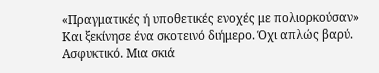«Πραγματικές ή υποθετικές ενοχές με πολιορκούσαν»
Και ξεκίνησε ένα σκοτεινό διήμερο. Όχι απλώς βαρύ. Ασφυκτικό. Μια σκιά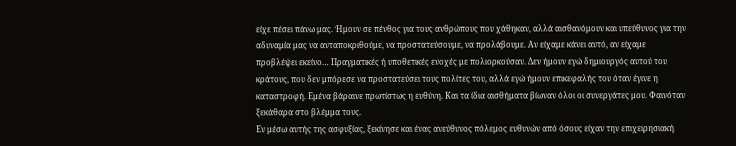είχε πέσει πάνω μας. Ήμουν σε πένθος για τους ανθρώπους που χάθηκαν, αλλά αισθανόμουν και υπεύθυνος για την αδυναμία μας να ανταποκριθούμε, να προστατεύσουμε, να προλάβουμε. Αν είχαμε κάνει αυτό, αν είχαμε προβλέψει εκείνο… Πραγματικές ή υποθετικές ενοχές με πολιορκούσαν. Δεν ήμουν εγώ δημιουργός αυτού του κράτους, που δεν μπόρεσε να προστατεύσει τους πολίτες του, αλλά εγώ ήμουν επικεφαλής του όταν έγινε η καταστροφή. Εμένα βάραινε πρωτίστως η ευθύνη. Και τα ίδια αισθήματα βίωναν όλοι οι συνεργάτες μου. Φαινόταν ξεκάθαρα στο βλέμμα τους.
Εν μέσω αυτής της ασφυξίας, ξεκίνησε και ένας ανεύθυνος πόλεμος ευθυνών από όσους είχαν την επιχειρησιακή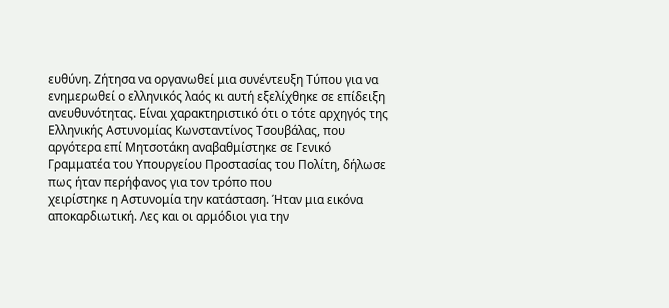ευθύνη. Ζήτησα να οργανωθεί μια συνέντευξη Τύπου για να ενημερωθεί ο ελληνικός λαός κι αυτή εξελίχθηκε σε επίδειξη ανευθυνότητας. Είναι χαρακτηριστικό ότι ο τότε αρχηγός της Ελληνικής Αστυνομίας Κωνσταντίνος Τσουβάλας, που αργότερα επί Μητσοτάκη αναβαθμίστηκε σε Γενικό Γραμματέα του Υπουργείου Προστασίας του Πολίτη, δήλωσε πως ήταν περήφανος για τον τρόπο που
χειρίστηκε η Αστυνομία την κατάσταση. Ήταν μια εικόνα αποκαρδιωτική. Λες και οι αρμόδιοι για την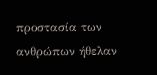προστασία των ανθρώπων ήθελαν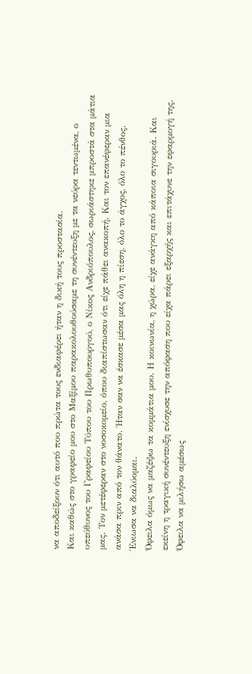να αποδείξουν ότι αυτό που πρώτα τους ενδιαφέρει ήταν η δική τους προστασία.
Και καθώς στο γραφείο μου στο Μαξίμου παρακολουθούσαμε τη συνέντευξη με τα νεύρα τεντωμένα, ο υπεύθυνος του Γραφείου Τύπου του Πρωθυπουργού, ο Νίκος Ανδριόπουλος, σωριάστηκε μπροστά στα μάτια μας. Τον μετέφεραν στο νοσοκομείο, όπου διαπίστωσαν ότι είχε πάθει ανακοπή. Και τον επανέφεραν μια ανάσα πριν από τον θάνατο. Ήταν σαν να έσκασε μέσα μας όλη η πίεση, όλο το άγχος, όλο το πένθος. Ένιωσα να διαλύομαι.
Όφειλα όμως να μαζέψω τα κομμάτια μου. Η κοινωνία, η χώρα, είχε ανάγκη από κάποια σιγουριά. Και εκείνη η τραγική συνέντευξη ενίσχυσε την απόφαση που είχα πάρει εξαρχής και επιτάχυνε την εφαρμογή της. Όφειλα να μιλήσω αμέσως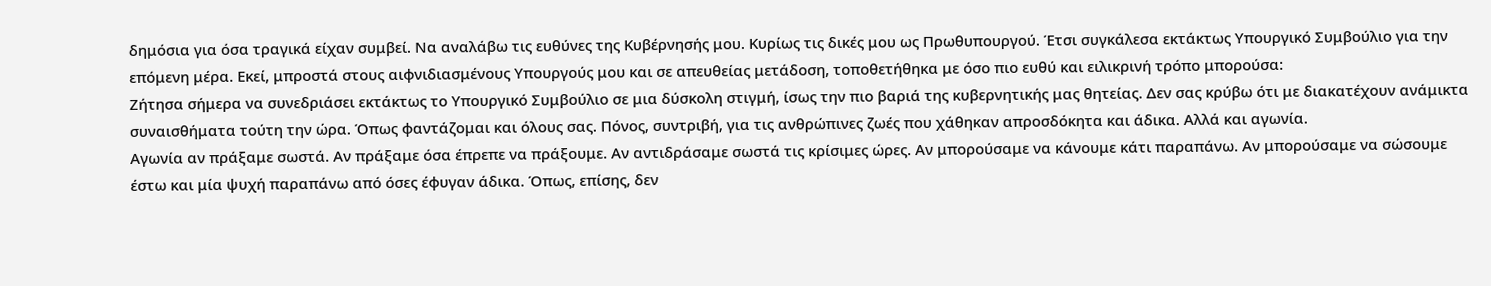δημόσια για όσα τραγικά είχαν συμβεί. Να αναλάβω τις ευθύνες της Κυβέρνησής μου. Κυρίως τις δικές μου ως Πρωθυπουργού. Έτσι συγκάλεσα εκτάκτως Υπουργικό Συμβούλιο για την επόμενη μέρα. Εκεί, μπροστά στους αιφνιδιασμένους Υπουργούς μου και σε απευθείας μετάδοση, τοποθετήθηκα με όσο πιο ευθύ και ειλικρινή τρόπο μπορούσα:
Ζήτησα σήμερα να συνεδριάσει εκτάκτως το Υπουργικό Συμβούλιο σε μια δύσκολη στιγμή, ίσως την πιο βαριά της κυβερνητικής μας θητείας. Δεν σας κρύβω ότι με διακατέχουν ανάμικτα συναισθήματα τούτη την ώρα. Όπως φαντάζομαι και όλους σας. Πόνος, συντριβή, για τις ανθρώπινες ζωές που χάθηκαν απροσδόκητα και άδικα. Αλλά και αγωνία.
Αγωνία αν πράξαμε σωστά. Αν πράξαμε όσα έπρεπε να πράξουμε. Αν αντιδράσαμε σωστά τις κρίσιμες ώρες. Αν μπορούσαμε να κάνουμε κάτι παραπάνω. Αν μπορούσαμε να σώσουμε έστω και μία ψυχή παραπάνω από όσες έφυγαν άδικα. Όπως, επίσης, δεν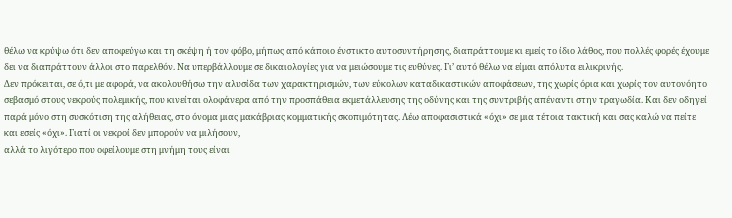θέλω να κρύψω ότι δεν αποφεύγω και τη σκέψη ή τον φόβο, μήπως από κάποιο ένστικτο αυτοσυντήρησης, διαπράττουμε κι εμείς το ίδιο λάθος, που πολλές φορές έχουμε δει να διαπράττουν άλλοι στο παρελθόν. Να υπερβάλλουμε σε δικαιολογίες για να μειώσουμε τις ευθύνες. Γι’ αυτό θέλω να είμαι απόλυτα ειλικρινής.
Δεν πρόκειται, σε ό,τι με αφορά, να ακολουθήσω την αλυσίδα των χαρακτηρισμών, των εύκολων καταδικαστικών αποφάσεων, της χωρίς όρια και χωρίς τον αυτονόητο σεβασμό στους νεκρούς πολεμικής, που κινείται ολοφάνερα από την προσπάθεια εκμετάλλευσης της οδύνης και της συντριβής απέναντι στην τραγωδία. Και δεν οδηγεί παρά μόνο στη συσκότιση της αλήθειας, στο όνομα μιας μακάβριας κομματικής σκοπιμότητας. Λέω αποφασιστικά «όχι» σε μια τέτοια τακτική και σας καλώ να πείτε και εσείς «όχι». Γιατί οι νεκροί δεν μπορούν να μιλήσουν,
αλλά το λιγότερο που οφείλουμε στη μνήμη τους είναι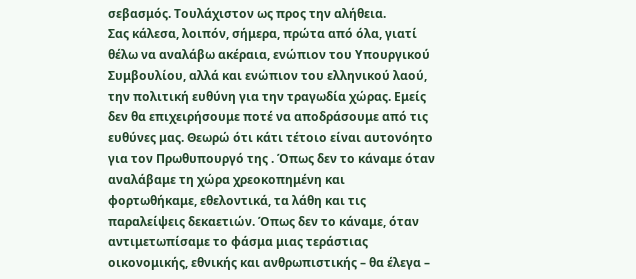σεβασμός. Τουλάχιστον ως προς την αλήθεια.
Σας κάλεσα, λοιπόν, σήμερα, πρώτα από όλα, γιατί θέλω να αναλάβω ακέραια, ενώπιον του Υπουργικού Συμβουλίου, αλλά και ενώπιον του ελληνικού λαού, την πολιτική ευθύνη για την τραγωδία χώρας. Εμείς δεν θα επιχειρήσουμε ποτέ να αποδράσουμε από τις ευθύνες μας. Θεωρώ ότι κάτι τέτοιο είναι αυτονόητο για τον Πρωθυπουργό της . Όπως δεν το κάναμε όταν αναλάβαμε τη χώρα χρεοκοπημένη και φορτωθήκαμε, εθελοντικά, τα λάθη και τις παραλείψεις δεκαετιών. Όπως δεν το κάναμε, όταν αντιμετωπίσαμε το φάσμα μιας τεράστιας οικονομικής, εθνικής και ανθρωπιστικής – θα έλεγα –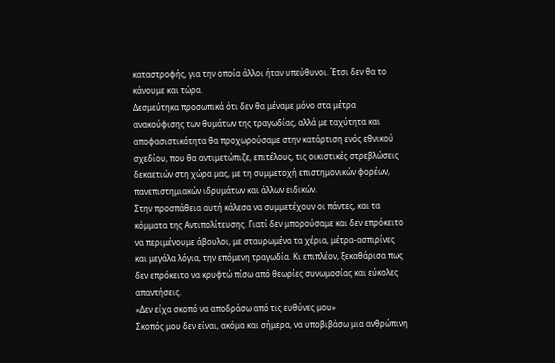καταστροφής, για την οποία άλλοι ήταν υπεύθυνοι. Έτσι δεν θα το κάνουμε και τώρα.
Δεσμεύτηκα προσωπικά ότι δεν θα μέναμε μόνο στα μέτρα ανακούφισης των θυμάτων της τραγωδίας, αλλά με ταχύτητα και αποφασιστικότητα θα προχωρούσαμε στην κατάρτιση ενός εθνικού σχεδίου, που θα αντιμετώπιζε, επιτέλους, τις οικιστικές στρεβλώσεις δεκαετιών στη χώρα μας, με τη συμμετοχή επιστημονικών φορέων, πανεπιστημιακών ιδρυμάτων και άλλων ειδικών.
Στην προσπάθεια αυτή κάλεσα να συμμετέχουν οι πάντες, και τα κόμματα της Αντιπολίτευσης. Γιατί δεν μπορούσαμε και δεν επρόκειτο να περιμένουμε άβουλοι, με σταυρωμένα τα χέρια, μέτρα-ασπιρίνες και μεγάλα λόγια, την επόμενη τραγωδία. Κι επιπλέον, ξεκαθάρισα πως δεν επρόκειτο να κρυφτώ πίσω από θεωρίες συνωμοσίας και εύκολες απαντήσεις.
«Δεν είχα σκοπό να αποδράσω από τις ευθύνες μου»
Σκοπός μου δεν είναι, ακόμα και σήμερα, να υποβιβάσω μια ανθρώπινη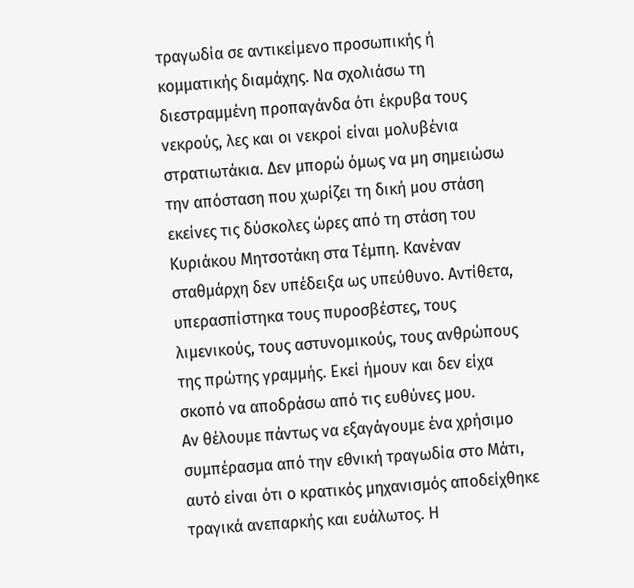τραγωδία σε αντικείμενο προσωπικής ή κομματικής διαμάχης. Να σχολιάσω τη διεστραμμένη προπαγάνδα ότι έκρυβα τους νεκρούς, λες και οι νεκροί είναι μολυβένια στρατιωτάκια. Δεν μπορώ όμως να μη σημειώσω την απόσταση που χωρίζει τη δική μου στάση εκείνες τις δύσκολες ώρες από τη στάση του Κυριάκου Μητσοτάκη στα Τέμπη. Κανέναν σταθμάρχη δεν υπέδειξα ως υπεύθυνο. Αντίθετα, υπερασπίστηκα τους πυροσβέστες, τους λιμενικούς, τους αστυνομικούς, τους ανθρώπους της πρώτης γραμμής. Εκεί ήμουν και δεν είχα σκοπό να αποδράσω από τις ευθύνες μου.
Αν θέλουμε πάντως να εξαγάγουμε ένα χρήσιμο συμπέρασμα από την εθνική τραγωδία στο Μάτι, αυτό είναι ότι ο κρατικός μηχανισμός αποδείχθηκε τραγικά ανεπαρκής και ευάλωτος. Η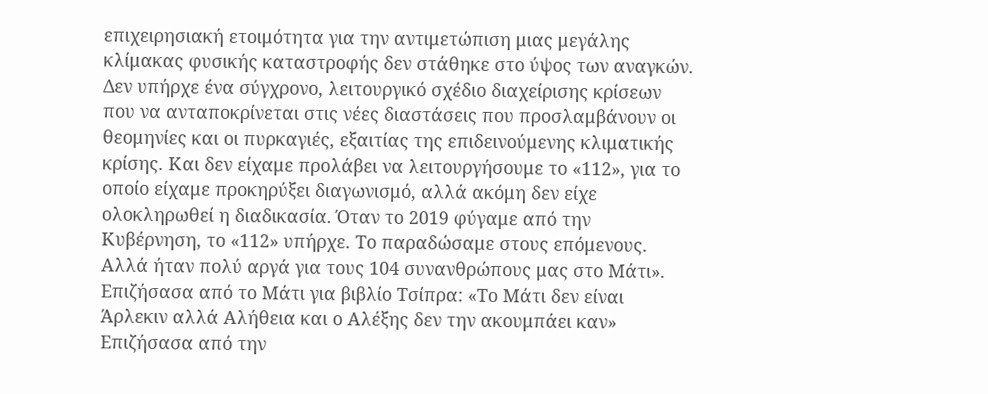επιχειρησιακή ετοιμότητα για την αντιμετώπιση μιας μεγάλης κλίμακας φυσικής καταστροφής δεν στάθηκε στο ύψος των αναγκών. Δεν υπήρχε ένα σύγχρονο, λειτουργικό σχέδιο διαχείρισης κρίσεων που να ανταποκρίνεται στις νέες διαστάσεις που προσλαμβάνουν οι θεομηνίες και οι πυρκαγιές, εξαιτίας της επιδεινούμενης κλιματικής κρίσης. Και δεν είχαμε προλάβει να λειτουργήσουμε το «112», για το οποίο είχαμε προκηρύξει διαγωνισμό, αλλά ακόμη δεν είχε ολοκληρωθεί η διαδικασία. Όταν το 2019 φύγαμε από την Κυβέρνηση, το «112» υπήρχε. Το παραδώσαμε στους επόμενους. Αλλά ήταν πολύ αργά για τους 104 συνανθρώπους μας στο Μάτι».
Επιζήσασα από το Μάτι για βιβλίο Τσίπρα: «Το Μάτι δεν είναι Άρλεκιν αλλά Αλήθεια και ο Αλέξης δεν την ακουμπάει καν»
Επιζήσασα από την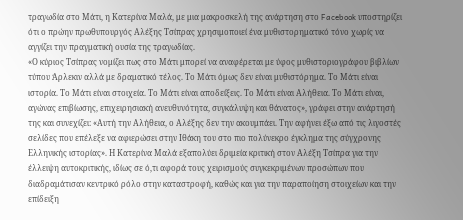τραγωδία στο Μάτι, η Κατερίνα Μαλά, με μια μακροσκελή της ανάρτηση στο Facebook υποστηρίζει ότι ο πρώην πρωθυπουργός Αλέξης Τσίπρας χρησιμοποιεί ένα μυθιστορηματικό τόνο χωρίς να αγγίζει την πραγματική ουσία της τραγωδίας.
«Ο κύριος Τσίπρας νομίζει πως στο Μάτι μπορεί να αναφέρεται με ύφος μυθιστοριογράφου βιβλίων τύπου Άρλεκιν αλλά με δραματικό τέλος. Το Μάτι όμως δεν είναι μυθιστόρημα. Το Μάτι είναι ιστορία. Το Μάτι είναι στοιχεία. Το Μάτι είναι αποδείξεις. Το Μάτι είναι Αλήθεια. Το Μάτι είναι, αγώνας επιβίωσης, επιχειρησιακή ανευθυνότητα, συγκάλυψη και θάνατος», γράφει στην ανάρτησή της και συνεχίζει: «Αυτή την Αλήθεια, ο Αλέξης δεν την ακουμπάει. Την αφήνει έξω από τις λιγοστές σελίδες που επέλεξε να αφιερώσει στην Ιθάκη του στο πιο πολύνεκρο έγκλημα της σύγχρονης Ελληνικής ιστορίας». Η Κατερίνα Μαλά εξαπολύει δριμεία κριτική στον Αλέξη Τσίπρα για την έλλειψη αυτοκριτικής, ιδίως σε ό,τι αφορά τους χειρισμούς συγκεκριμένων προσώπων που διαδραμάτισαν κεντρικό ρόλο στην καταστροφή, καθώς και για την παραποίηση στοιχείων και την επίδειξη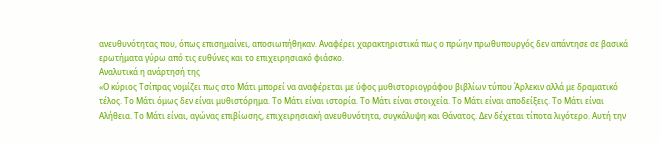ανευθυνότητας που, όπως επισημαίνει, αποσιωπήθηκαν. Αναφέρει χαρακτηριστικά πως ο πρώην πρωθυπουργός δεν απάντησε σε βασικά ερωτήματα γύρω από τις ευθύνες και το επιχειρησιακό φιάσκο.
Αναλυτικά η ανάρτησή της
«Ο κύριος Τσίπρας νομίζει πως στο Μάτι μπορεί να αναφέρεται με ύφος μυθιστοριογράφου βιβλίων τύπου Άρλεκιν αλλά με δραματικό τέλος. Το Μάτι όμως δεν είναι μυθιστόρημα. Το Μάτι είναι ιστορία. Το Μάτι είναι στοιχεία. Το Μάτι είναι αποδείξεις. Το Μάτι είναι Αλήθεια. Το Μάτι είναι, αγώνας επιβίωσης, επιχειρησιακή ανευθυνότητα, συγκάλυψη και Θάνατος. Δεν δέχεται τίποτα λιγότερο. Αυτή την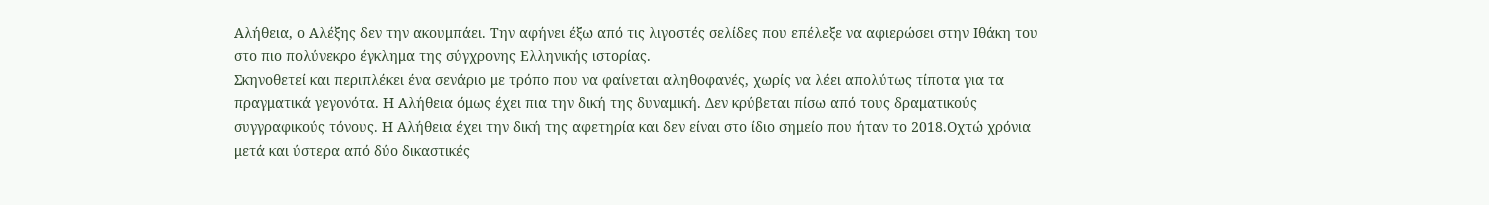Αλήθεια, ο Αλέξης δεν την ακουμπάει. Την αφήνει έξω από τις λιγοστές σελίδες που επέλεξε να αφιερώσει στην Ιθάκη του στο πιο πολύνεκρο έγκλημα της σύγχρονης Ελληνικής ιστορίας.
Σκηνοθετεί και περιπλέκει ένα σενάριο με τρόπο που να φαίνεται αληθοφανές, χωρίς να λέει απολύτως τίποτα για τα πραγματικά γεγονότα. Η Αλήθεια όμως έχει πια την δική της δυναμική. Δεν κρύβεται πίσω από τους δραματικούς συγγραφικούς τόνους. Η Αλήθεια έχει την δική της αφετηρία και δεν είναι στο ίδιο σημείο που ήταν το 2018.Οχτώ χρόνια μετά και ύστερα από δύο δικαστικές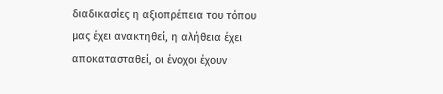διαδικασίες η αξιοπρέπεια του τόπου μας έχει ανακτηθεί, η αλήθεια έχει αποκατασταθεί, οι ένοχοι έχουν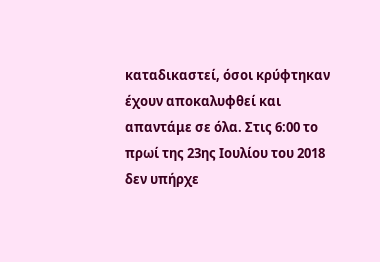καταδικαστεί, όσοι κρύφτηκαν έχουν αποκαλυφθεί και απαντάμε σε όλα. Στις 6:00 το πρωί της 23ης Ιουλίου του 2018 δεν υπήρχε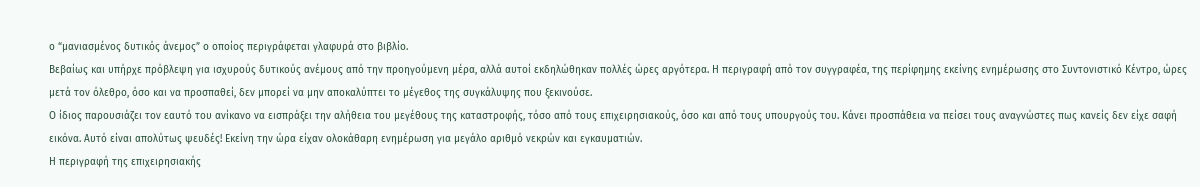ο “μανιασμένος δυτικός άνεμος” ο οποίος περιγράφεται γλαφυρά στο βιβλίο.
Βεβαίως και υπήρχε πρόβλεψη για ισχυρούς δυτικούς ανέμους από την προηγούμενη μέρα, αλλά αυτοί εκδηλώθηκαν πολλές ώρες αργότερα. Η περιγραφή από τον συγγραφέα, της περίφημης εκείνης ενημέρωσης στο Συντονιστικό Κέντρο, ώρες μετά τον όλεθρο, όσο και να προσπαθεί, δεν μπορεί να μην αποκαλύπτει το μέγεθος της συγκάλυψης που ξεκινούσε.
Ο ίδιος παρουσιάζει τον εαυτό του ανίκανο να εισπράξει την αλήθεια του μεγέθους της καταστροφής, τόσο από τους επιχειρησιακούς, όσο και από τους υπουργούς του. Κάνει προσπάθεια να πείσει τους αναγνώστες πως κανείς δεν είχε σαφή εικόνα. Αυτό είναι απολύτως ψευδές! Εκείνη την ώρα είχαν ολοκάθαρη ενημέρωση για μεγάλο αριθμό νεκρών και εγκαυματιών.
Η περιγραφή της επιχειρησιακής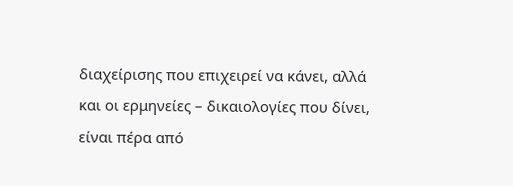διαχείρισης που επιχειρεί να κάνει, αλλά και οι ερμηνείες – δικαιολογίες που δίνει, είναι πέρα από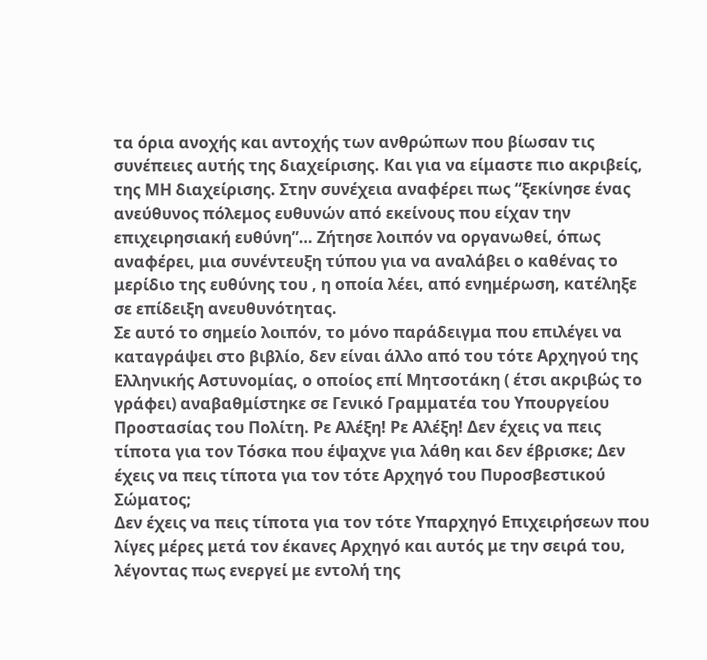τα όρια ανοχής και αντοχής των ανθρώπων που βίωσαν τις συνέπειες αυτής της διαχείρισης. Και για να είμαστε πιο ακριβείς, της ΜΗ διαχείρισης. Στην συνέχεια αναφέρει πως “ξεκίνησε ένας ανεύθυνος πόλεμος ευθυνών από εκείνους που είχαν την επιχειρησιακή ευθύνη”… Ζήτησε λοιπόν να οργανωθεί, όπως αναφέρει, μια συνέντευξη τύπου για να αναλάβει ο καθένας το μερίδιο της ευθύνης του , η οποία λέει, από ενημέρωση, κατέληξε σε επίδειξη ανευθυνότητας.
Σε αυτό το σημείο λοιπόν, το μόνο παράδειγμα που επιλέγει να καταγράψει στο βιβλίο, δεν είναι άλλο από του τότε Αρχηγού της Ελληνικής Αστυνομίας, ο οποίος επί Μητσοτάκη ( έτσι ακριβώς το γράφει) αναβαθμίστηκε σε Γενικό Γραμματέα του Υπουργείου Προστασίας του Πολίτη. Ρε Αλέξη! Ρε Αλέξη! Δεν έχεις να πεις τίποτα για τον Τόσκα που έψαχνε για λάθη και δεν έβρισκε; Δεν έχεις να πεις τίποτα για τον τότε Αρχηγό του Πυροσβεστικού Σώματος;
Δεν έχεις να πεις τίποτα για τον τότε Υπαρχηγό Επιχειρήσεων που λίγες μέρες μετά τον έκανες Αρχηγό και αυτός με την σειρά του, λέγοντας πως ενεργεί με εντολή της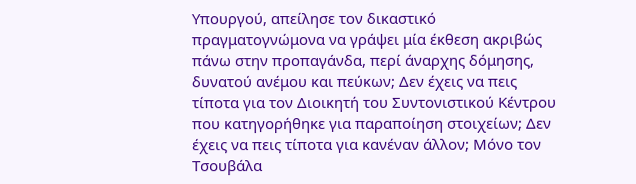Υπουργού, απείλησε τον δικαστικό πραγματογνώμονα να γράψει μία έκθεση ακριβώς πάνω στην προπαγάνδα, περί άναρχης δόμησης, δυνατού ανέμου και πεύκων; Δεν έχεις να πεις τίποτα για τον Διοικητή του Συντονιστικού Κέντρου που κατηγορήθηκε για παραποίηση στοιχείων; Δεν έχεις να πεις τίποτα για κανέναν άλλον; Μόνο τον Τσουβάλα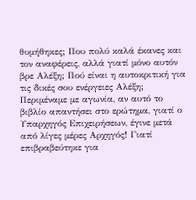θυμήθηκες; Που πολύ καλά έκανες και τον αναφέρεις, αλλά γιατί μόνο αυτόν βρε Αλέξη; Πού είναι η αυτοκριτική για τις δικές σου ενέργειες Αλέξη;
Περιμέναμε με αγωνία, αν αυτό το βιβλίο απαντήσει στο ερώτημα, γιατί ο Υπαρχηγός Επιχειρήσεων, έγινε μετά από λίγες μέρες Αρχηγός! Γιατί επιβραβεύτηκε για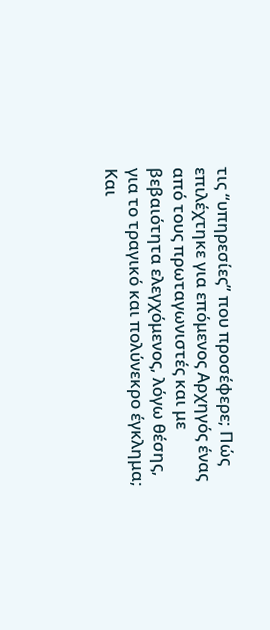τις “υπηρεσίες” που προσέφερε; Πώς επιλέχτηκε για επόμενος Αρχηγός ένας από τους πρωταγωνιστές και με βεβαιότητα ελεγχόμενος, λόγω θέσης, για το τραγικό και πολύνεκρο έγκλημα;
Και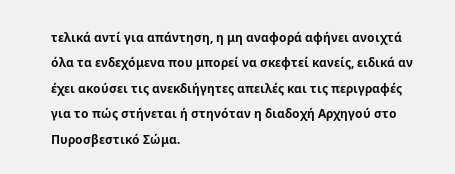τελικά αντί για απάντηση, η μη αναφορά αφήνει ανοιχτά όλα τα ενδεχόμενα που μπορεί να σκεφτεί κανείς, ειδικά αν έχει ακούσει τις ανεκδιήγητες απειλές και τις περιγραφές για το πώς στήνεται ή στηνόταν η διαδοχή Αρχηγού στο Πυροσβεστικό Σώμα.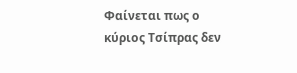Φαίνεται πως ο κύριος Τσίπρας δεν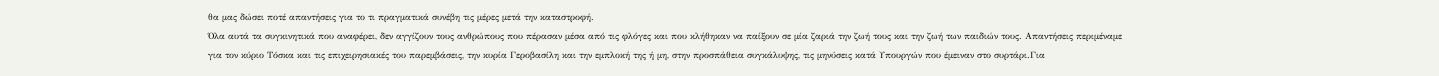θα μας δώσει ποτέ απαντήσεις για το τι πραγματικά συνέβη τις μέρες μετά την καταστροφή.
Όλα αυτά τα συγκινητικά που αναφέρει, δεν αγγίζουν τους ανθρώπους που πέρασαν μέσα από τις φλόγες και που κλήθηκαν να παίξουν σε μία ζαριά την ζωή τους και την ζωή των παιδιών τους. Απαντήσεις περιμέναμε για τον κύριο Τόσκα και τις επιχειρησιακές του παρεμβάσεις, την κυρία Γεροβασίλη και την εμπλοκή της ή μη, στην προσπάθεια συγκάλυψης, τις μηνύσεις κατά Υπουργών που έμειναν στο συρτάρι.Για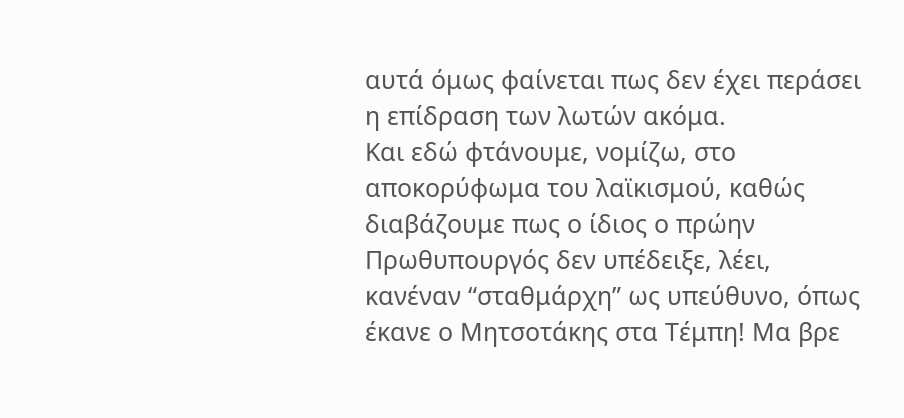αυτά όμως φαίνεται πως δεν έχει περάσει η επίδραση των λωτών ακόμα.
Και εδώ φτάνουμε, νομίζω, στο αποκορύφωμα του λαϊκισμού, καθώς διαβάζουμε πως ο ίδιος ο πρώην Πρωθυπουργός δεν υπέδειξε, λέει, κανέναν “σταθμάρχη” ως υπεύθυνο, όπως έκανε ο Μητσοτάκης στα Τέμπη! Μα βρε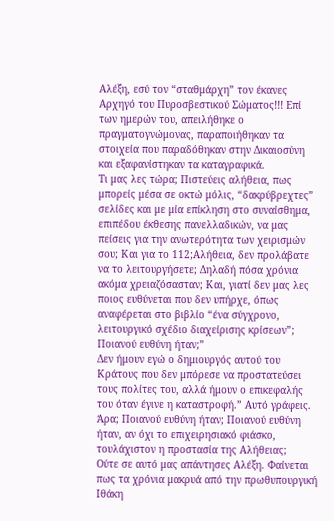Αλέξη, εσύ τον “σταθμάρχη” τον έκανες Αρχηγό του Πυροσβεστικού Σώματος!!! Επί των ημερών του, απειλήθηκε ο πραγματογνώμονας, παραποιήθηκαν τα στοιχεία που παραδόθηκαν στην Δικαιοσύνη και εξαφανίστηκαν τα καταγραφικά.
Τι μας λες τώρα; Πιστεύεις αλήθεια, πως μπορείς μέσα σε οκτώ μόλις, “δακρύβρεχτες” σελίδες και με μία επίκληση στο συναίσθημα, επιπέδου έκθεσης πανελλαδικών, να μας πείσεις για την ανωτερότητα των χειρισμών σου; Και για το 112;Αλήθεια, δεν προλάβατε να το λειτουργήσετε; Δηλαδή πόσα χρόνια ακόμα χρειαζόσασταν; Και, γιατί δεν μας λες ποιος ευθύνεται που δεν υπήρχε, όπως αναφέρεται στο βιβλίο “ένα σύγχρονο, λειτουργικό σχέδιο διαχείρισης κρίσεων”; Ποιανού ευθύνη ήταν;”
Δεν ήμουν εγώ ο δημιουργός αυτού του Κράτους που δεν μπόρεσε να προστατεύσει τους πολίτες του, αλλά ήμουν ο επικεφαλής του όταν έγινε η καταστροφή.” Αυτό γράφεις. Άρα; Ποιανού ευθύνη ήταν; Ποιανού ευθύνη ήταν, αν όχι το επιχειρησιακό φιάσκο, τουλάχιστον η προστασία της Αλήθειας;
Ούτε σε αυτό μας απάντησες Αλέξη. Φαίνεται πως τα χρόνια μακρυά από την πρωθυπουργική Ιθάκη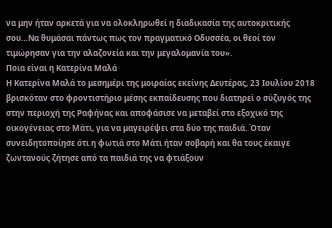να μην ήταν αρκετά για να ολοκληρωθεί η διαδικασία της αυτοκριτικής σου…Να θυμάσαι πάντως πως τον πραγματικό Οδυσσέα, οι θεοί τον τιμώρησαν για την αλαζονεία και την μεγαλομανία του».
Ποια είναι η Κατερίνα Μαλά
Η Κατερίνα Μαλά το μεσημέρι της μοιραίας εκείνης Δευτέρας, 23 Ιουλίου 2018 βρισκόταν στο φροντιστήριο μέσης εκπαίδευσης που διατηρεί ο σύζυγός της στην περιοχή της Ραφήνας και αποφάσισε να μεταβεί στο εξοχικό της οικογένειας στο Μάτι, για να μαγειρέψει στα δύο της παιδιά. Όταν συνειδητοποίησε ότι η φωτιά στο Μάτι ήταν σοβαρή και θα τους έκαιγε ζωντανούς ζήτησε από τα παιδιά της να φτιάξουν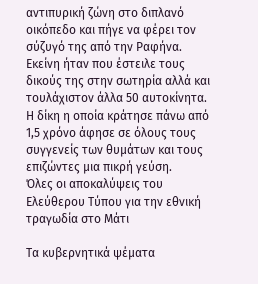αντιπυρική ζώνη στο διπλανό οικόπεδο και πήγε να φέρει τον σύζυγό της από την Ραφήνα. Εκείνη ήταν που έστειλε τους δικούς της στην σωτηρία αλλά και τουλάχιστον άλλα 50 αυτοκίνητα. Η δίκη η οποία κράτησε πάνω από 1,5 χρόνο άφησε σε όλους τους συγγενείς των θυμάτων και τους επιζώντες μια πικρή γεύση.
Όλες οι αποκαλύψεις του Ελεύθερου Τύπου για την εθνική τραγωδία στο Μάτι

Τα κυβερνητικά ψέματα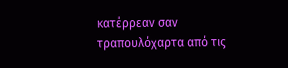κατέρρεαν σαν τραπουλόχαρτα από τις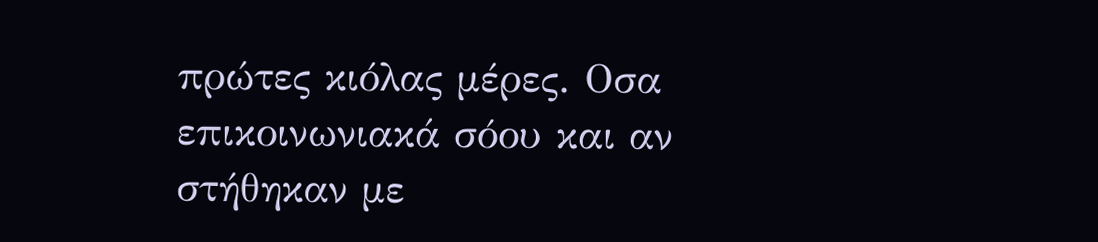πρώτες κιόλας μέρες. Οσα επικοινωνιακά σόου και αν στήθηκαν με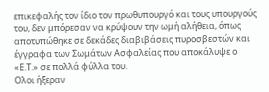επικεφαλής τον ίδιο τον πρωθυπουργό και τους υπουργούς του, δεν μπόρεσαν να κρύψουν την ωμή αλήθεια, όπως αποτυπώθηκε σε δεκάδες διαβιβάσεις πυροσβεστών και έγγραφα των Σωμάτων Ασφαλείας που αποκάλυψε ο «Ε.Τ.» σε πολλά φύλλα του.
Ολοι ήξεραν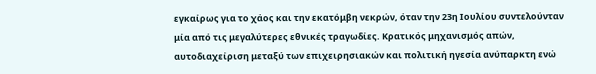εγκαίρως για το χάος και την εκατόμβη νεκρών, όταν την 23η Ιουλίου συντελούνταν μία από τις μεγαλύτερες εθνικές τραγωδίες. Κρατικός μηχανισμός απών, αυτοδιαχείριση μεταξύ των επιχειρησιακών και πολιτική ηγεσία ανύπαρκτη ενώ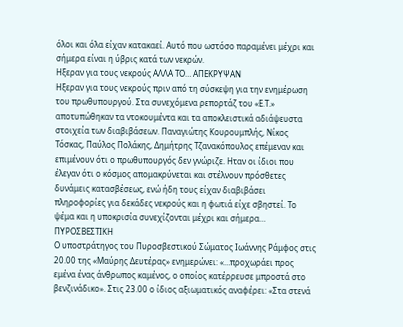όλοι και όλα είχαν κατακαεί. Αυτό που ωστόσο παραμένει μέχρι και σήμερα είναι η ύβρις κατά των νεκρών.
Ηξεραν για τους νεκρούς ΑΛΛΑ ΤΟ… ΑΠΕΚΡΥΨΑΝ
Ηξεραν για τους νεκρούς πριν από τη σύσκεψη για την ενημέρωση του πρωθυπουργού. Στα συνεχόμενα ρεπορτάζ του «Ε.Τ.» αποτυπώθηκαν τα ντοκουμέντα και τα αποκλειστικά αδιάψευστα στοιχεία των διαβιβάσεων. Παναγιώτης Κουρουμπλής, Νίκος Τόσκας, Παύλος Πολάκης, Δημήτρης Τζανακόπουλος επέμεναν και επιμένουν ότι ο πρωθυπουργός δεν γνώριζε. Ηταν οι ίδιοι που έλεγαν ότι ο κόσμος απομακρύνεται και στέλνουν πρόσθετες δυνάμεις κατασβέσεως, ενώ ήδη τους είχαν διαβιβάσει πληροφορίες για δεκάδες νεκρούς και η φωτιά είχε σβηστεί. Το ψέμα και η υποκρισία συνεχίζονται μέχρι και σήμερα…
ΠΥΡΟΣΒΕΣΤΙΚΗ
Ο υποστράτηγος του Πυροσβεστικού Σώματος Ιωάννης Ράμφος στις 20.00 της «Μαύρης Δευτέρας» ενημερώνει: «…προχωράει προς εμένα ένας άνθρωπος καμένος, ο οποίος κατέρρευσε μπροστά στο βενζινάδικο». Στις 23.00 ο ίδιος αξιωματικός αναφέρει: «Στα στενά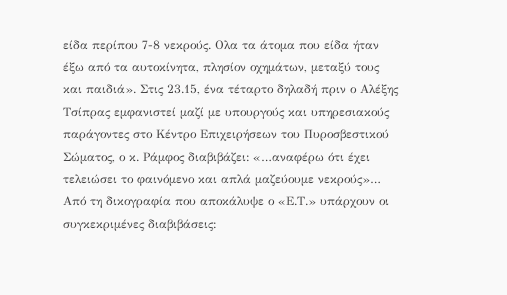είδα περίπου 7-8 νεκρούς. Ολα τα άτομα που είδα ήταν έξω από τα αυτοκίνητα, πλησίον οχημάτων, μεταξύ τους και παιδιά». Στις 23.15, ένα τέταρτο δηλαδή πριν ο Αλέξης Τσίπρας εμφανιστεί μαζί με υπουργούς και υπηρεσιακούς παράγοντες στο Κέντρο Επιχειρήσεων του Πυροσβεστικού Σώματος, ο κ. Ράμφος διαβιβάζει: «…αναφέρω ότι έχει τελειώσει το φαινόμενο και απλά μαζεύουμε νεκρούς»…
Από τη δικογραφία που αποκάλυψε ο «Ε.Τ.» υπάρχουν οι συγκεκριμένες διαβιβάσεις: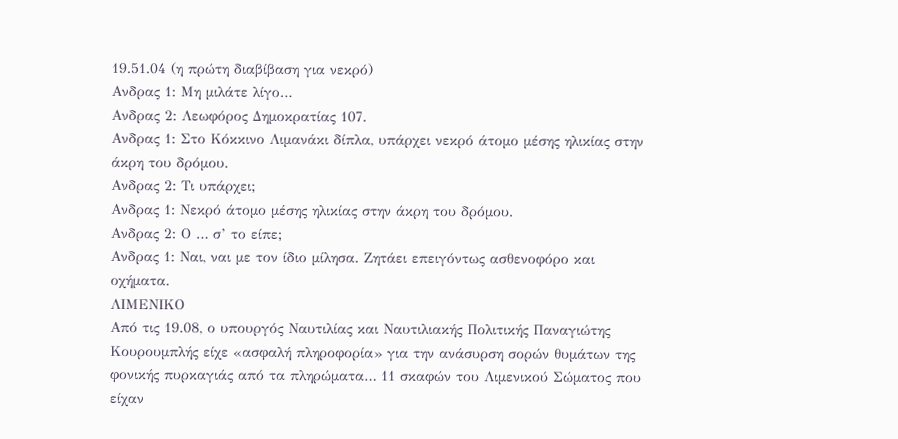19.51.04 (η πρώτη διαβίβαση για νεκρό)
Ανδρας 1: Μη μιλάτε λίγο…
Ανδρας 2: Λεωφόρος Δημοκρατίας 107.
Ανδρας 1: Στο Κόκκινο Λιμανάκι δίπλα, υπάρχει νεκρό άτομο μέσης ηλικίας στην άκρη του δρόμου.
Ανδρας 2: Τι υπάρχει;
Ανδρας 1: Νεκρό άτομο μέσης ηλικίας στην άκρη του δρόμου.
Ανδρας 2: Ο … σ’ το είπε;
Ανδρας 1: Ναι, ναι με τον ίδιο μίλησα. Ζητάει επειγόντως ασθενοφόρο και οχήματα.
ΛΙΜΕΝΙΚΟ
Από τις 19.08, ο υπουργός Ναυτιλίας και Ναυτιλιακής Πολιτικής Παναγιώτης Κουρουμπλής είχε «ασφαλή πληροφορία» για την ανάσυρση σορών θυμάτων της φονικής πυρκαγιάς από τα πληρώματα… 11 σκαφών του Λιμενικού Σώματος που είχαν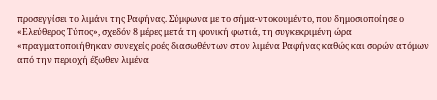προσεγγίσει το λιμάνι της Ραφήνας. Σύμφωνα με το σήμα-ντοκουμέντο, που δημοσιοποίησε ο «Ελεύθερος Τύπος», σχεδόν 8 μέρες μετά τη φονική φωτιά, τη συγκεκριμένη ώρα «πραγματοποιήθηκαν συνεχείς ροές διασωθέντων στον λιμένα Ραφήνας καθώς και σορών ατόμων από την περιοχή έξωθεν λιμένα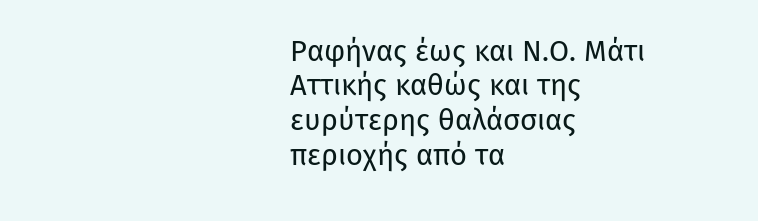Ραφήνας έως και Ν.Ο. Μάτι Αττικής καθώς και της ευρύτερης θαλάσσιας περιοχής από τα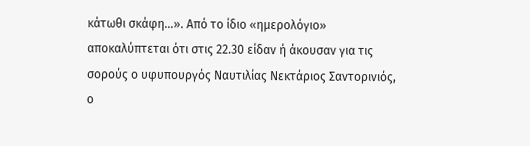κάτωθι σκάφη…». Από το ίδιο «ημερολόγιο» αποκαλύπτεται ότι στις 22.30 είδαν ή άκουσαν για τις σορούς ο υφυπουργός Ναυτιλίας Νεκτάριος Σαντορινιός, ο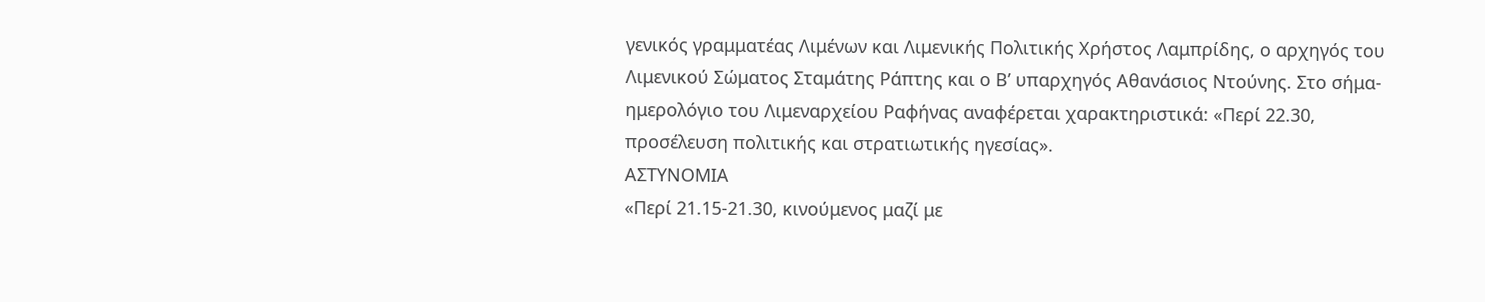γενικός γραμματέας Λιμένων και Λιμενικής Πολιτικής Χρήστος Λαμπρίδης, ο αρχηγός του Λιμενικού Σώματος Σταμάτης Ράπτης και ο Β’ υπαρχηγός Αθανάσιος Ντούνης. Στο σήμα-ημερολόγιο του Λιμεναρχείου Ραφήνας αναφέρεται χαρακτηριστικά: «Περί 22.30, προσέλευση πολιτικής και στρατιωτικής ηγεσίας».
ΑΣΤΥΝΟΜΙΑ
«Περί 21.15-21.30, κινούμενος μαζί με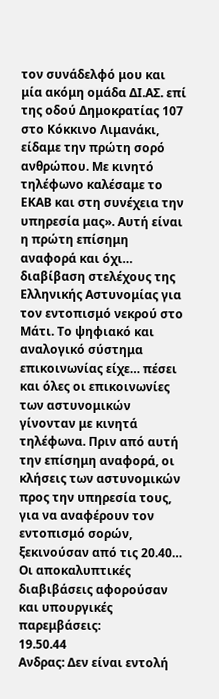τον συνάδελφό μου και μία ακόμη ομάδα ΔΙ.ΑΣ. επί της οδού Δημοκρατίας 107 στο Κόκκινο Λιμανάκι, είδαμε την πρώτη σορό ανθρώπου. Με κινητό τηλέφωνο καλέσαμε το ΕΚΑΒ και στη συνέχεια την υπηρεσία μας». Αυτή είναι η πρώτη επίσημη αναφορά και όχι… διαβίβαση στελέχους της Ελληνικής Αστυνομίας για τον εντοπισμό νεκρού στο Μάτι. Το ψηφιακό και αναλογικό σύστημα επικοινωνίας είχε… πέσει και όλες οι επικοινωνίες των αστυνομικών γίνονταν με κινητά τηλέφωνα. Πριν από αυτή την επίσημη αναφορά, οι κλήσεις των αστυνομικών προς την υπηρεσία τους, για να αναφέρουν τον εντοπισμό σορών, ξεκινούσαν από τις 20.40… Οι αποκαλυπτικές διαβιβάσεις αφορούσαν και υπουργικές παρεμβάσεις:
19.50.44
Ανδρας: Δεν είναι εντολή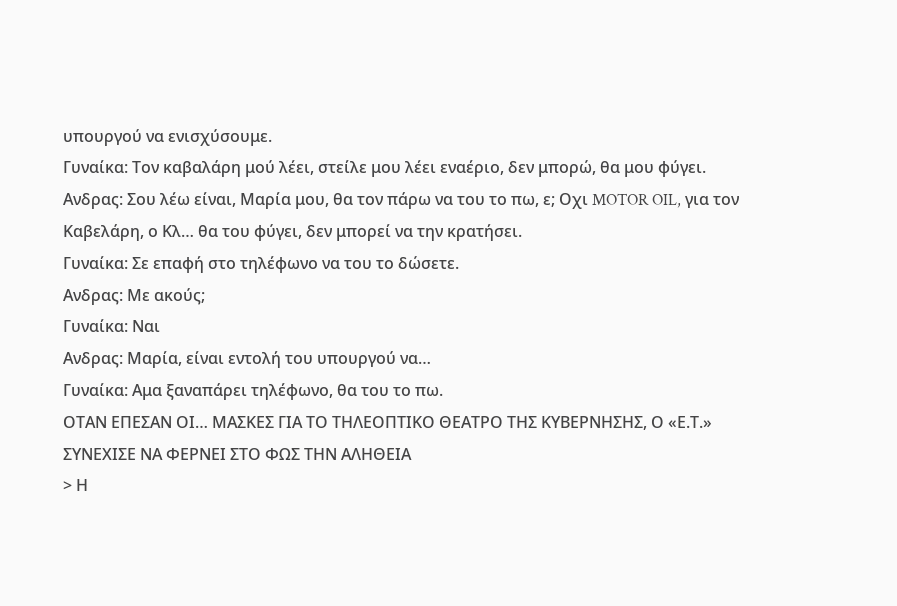υπουργού να ενισχύσουμε.
Γυναίκα: Τον καβαλάρη μού λέει, στείλε μου λέει εναέριο, δεν μπορώ, θα μου φύγει.
Ανδρας: Σου λέω είναι, Μαρία μου, θα τον πάρω να του το πω, ε; Οχι MOTOR OIL, για τον Καβελάρη, ο Κλ… θα του φύγει, δεν μπορεί να την κρατήσει.
Γυναίκα: Σε επαφή στο τηλέφωνο να του το δώσετε.
Ανδρας: Με ακούς;
Γυναίκα: Ναι
Ανδρας: Μαρία, είναι εντολή του υπουργού να…
Γυναίκα: Αμα ξαναπάρει τηλέφωνο, θα του το πω.
ΟΤΑΝ ΕΠΕΣΑΝ ΟΙ… ΜΑΣΚΕΣ ΓΙΑ ΤΟ ΤΗΛΕΟΠΤΙΚΟ ΘΕΑΤΡΟ ΤΗΣ ΚΥΒΕΡΝΗΣΗΣ, Ο «Ε.Τ.» ΣΥΝΕΧΙΣΕ ΝΑ ΦΕΡΝΕΙ ΣΤΟ ΦΩΣ ΤΗΝ ΑΛΗΘΕΙΑ
> Η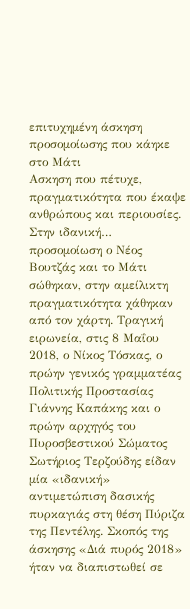επιτυχημένη άσκηση προσομοίωσης που κάηκε στο Μάτι
Ασκηση που πέτυχε, πραγματικότητα που έκαψε ανθρώπους και περιουσίες. Στην ιδανική… προσομοίωση ο Νέος Βουτζάς και το Μάτι σώθηκαν, στην αμείλικτη πραγματικότητα χάθηκαν από τον χάρτη. Τραγική ειρωνεία, στις 8 Μαΐου 2018, ο Νίκος Τόσκας, ο πρώην γενικός γραμματέας Πολιτικής Προστασίας Γιάννης Καπάκης και ο πρώην αρχηγός του Πυροσβεστικού Σώματος Σωτήριος Τερζούδης είδαν μία «ιδανική» αντιμετώπιση δασικής πυρκαγιάς στη θέση Πύριζα της Πεντέλης. Σκοπός της άσκησης «Διά πυρός 2018» ήταν να διαπιστωθεί σε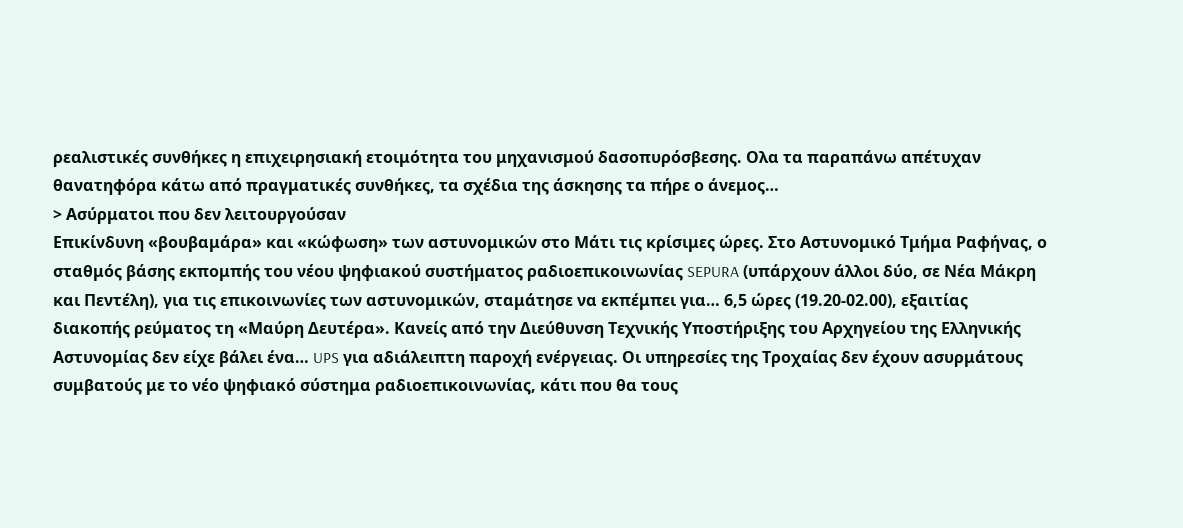ρεαλιστικές συνθήκες η επιχειρησιακή ετοιμότητα του μηχανισμού δασοπυρόσβεσης. Ολα τα παραπάνω απέτυχαν θανατηφόρα κάτω από πραγματικές συνθήκες, τα σχέδια της άσκησης τα πήρε ο άνεμος…
> Ασύρματοι που δεν λειτουργούσαν
Επικίνδυνη «βουβαμάρα» και «κώφωση» των αστυνομικών στο Μάτι τις κρίσιμες ώρες. Στο Αστυνομικό Τμήμα Ραφήνας, ο σταθμός βάσης εκπομπής του νέου ψηφιακού συστήματος ραδιοεπικοινωνίας SEPURA (υπάρχουν άλλοι δύο, σε Νέα Μάκρη και Πεντέλη), για τις επικοινωνίες των αστυνομικών, σταμάτησε να εκπέμπει για… 6,5 ώρες (19.20-02.00), εξαιτίας διακοπής ρεύματος τη «Μαύρη Δευτέρα». Κανείς από την Διεύθυνση Τεχνικής Υποστήριξης του Αρχηγείου της Ελληνικής Αστυνομίας δεν είχε βάλει ένα… UPS για αδιάλειπτη παροχή ενέργειας. Οι υπηρεσίες της Τροχαίας δεν έχουν ασυρμάτους συμβατούς με το νέο ψηφιακό σύστημα ραδιοεπικοινωνίας, κάτι που θα τους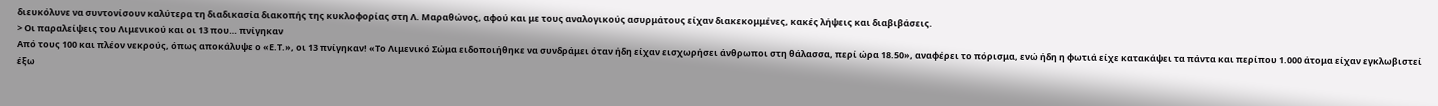διευκόλυνε να συντονίσουν καλύτερα τη διαδικασία διακοπής της κυκλοφορίας στη Λ. Μαραθώνος, αφού και με τους αναλογικούς ασυρμάτους είχαν διακεκομμένες, κακές λήψεις και διαβιβάσεις.
> Οι παραλείψεις του Λιμενικού και οι 13 που… πνίγηκαν
Από τους 100 και πλέον νεκρούς, όπως αποκάλυψε ο «Ε.Τ.», οι 13 πνίγηκαν! «Το Λιμενικό Σώμα ειδοποιήθηκε να συνδράμει όταν ήδη είχαν εισχωρήσει άνθρωποι στη θάλασσα, περί ώρα 18.50», αναφέρει το πόρισμα, ενώ ήδη η φωτιά είχε κατακάψει τα πάντα και περίπου 1.000 άτομα είχαν εγκλωβιστεί έξω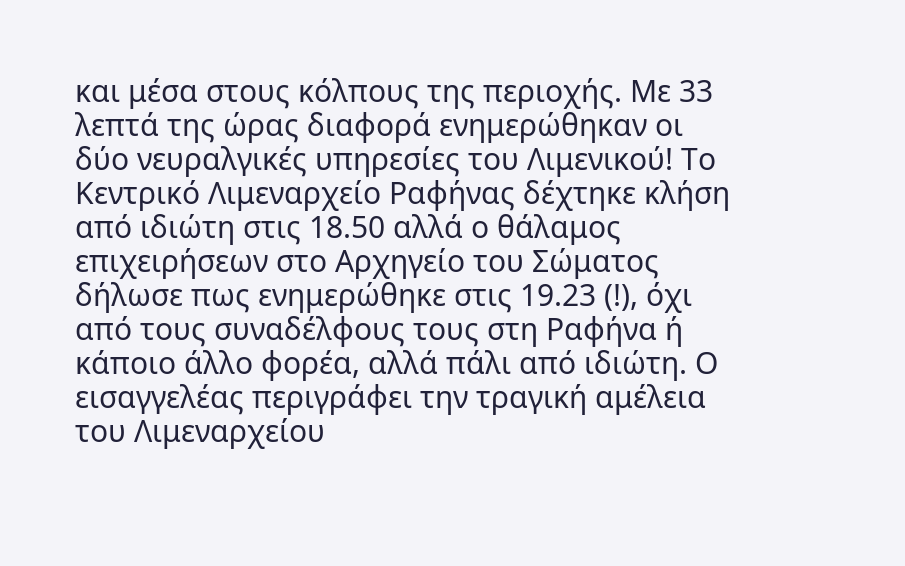και μέσα στους κόλπους της περιοχής. Με 33 λεπτά της ώρας διαφορά ενημερώθηκαν οι δύο νευραλγικές υπηρεσίες του Λιμενικού! Το Κεντρικό Λιμεναρχείο Ραφήνας δέχτηκε κλήση από ιδιώτη στις 18.50 αλλά ο θάλαμος επιχειρήσεων στο Αρχηγείο του Σώματος δήλωσε πως ενημερώθηκε στις 19.23 (!), όχι από τους συναδέλφους τους στη Ραφήνα ή κάποιο άλλο φορέα, αλλά πάλι από ιδιώτη. Ο εισαγγελέας περιγράφει την τραγική αμέλεια του Λιμεναρχείου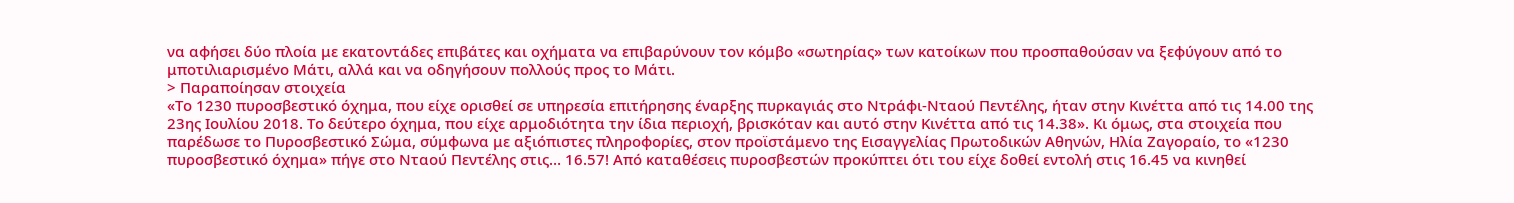να αφήσει δύο πλοία με εκατοντάδες επιβάτες και οχήματα να επιβαρύνουν τον κόμβο «σωτηρίας» των κατοίκων που προσπαθούσαν να ξεφύγουν από το μποτιλιαρισμένο Μάτι, αλλά και να οδηγήσουν πολλούς προς το Μάτι.
> Παραποίησαν στοιχεία
«Το 1230 πυροσβεστικό όχημα, που είχε ορισθεί σε υπηρεσία επιτήρησης έναρξης πυρκαγιάς στο Ντράφι-Νταού Πεντέλης, ήταν στην Κινέττα από τις 14.00 της 23ης Ιουλίου 2018. Το δεύτερο όχημα, που είχε αρμοδιότητα την ίδια περιοχή, βρισκόταν και αυτό στην Κινέττα από τις 14.38». Κι όμως, στα στοιχεία που παρέδωσε το Πυροσβεστικό Σώμα, σύμφωνα με αξιόπιστες πληροφορίες, στον προϊστάμενο της Εισαγγελίας Πρωτοδικών Αθηνών, Ηλία Ζαγοραίο, το «1230 πυροσβεστικό όχημα» πήγε στο Νταού Πεντέλης στις… 16.57! Από καταθέσεις πυροσβεστών προκύπτει ότι του είχε δοθεί εντολή στις 16.45 να κινηθεί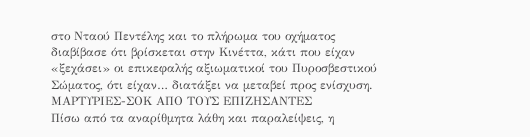στο Νταού Πεντέλης και το πλήρωμα του οχήματος διαβίβασε ότι βρίσκεται στην Κινέττα, κάτι που είχαν «ξεχάσει» οι επικεφαλής αξιωματικοί του Πυροσβεστικού Σώματος, ότι είχαν… διατάξει να μεταβεί προς ενίσχυση.
ΜΑΡΤΥΡΙΕΣ-ΣΟΚ ΑΠΟ ΤΟΥΣ ΕΠΙΖΗΣΑΝΤΕΣ
Πίσω από τα αναρίθμητα λάθη και παραλείψεις, η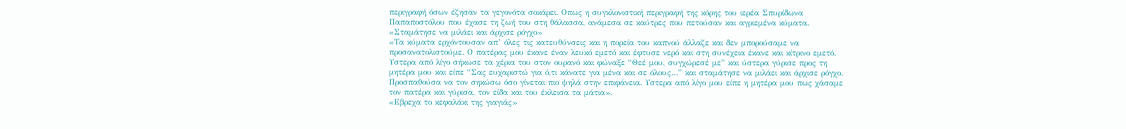περιγραφή όσων έζησαν τα γεγονότα σοκάρει. Οπως η συγκλονιστική περιγραφή της κόρης του ιερέα Σπυρίδωνα Παπαποστόλου που έχασε τη ζωή του στη θάλασσα, ανάμεσα σε καύτρες που πετούσαν και αγριεμένα κύματα.
«Σταμάτησε να μιλάει και άρχισε ρόγχο»
«Τα κύματα ερχόντουσαν απ’ όλες τις κατευθύνσεις και η πορεία του καπνού άλλαζε και δεν μπορούσαμε να προσανατολιστούμε. Ο πατέρας μου έκανε έναν λευκό εμετό και έφτυσε νερό και στη συνέχεια έκανε και κίτρινο εμετό. Υστερα από λίγο σήκωσε τα χέρια του στον ουρανό και φώναξε “Θεέ μου, συγχώρεσέ με” και ύστερα γύρισε προς τη μητέρα μου και είπε “Σας ευχαριστώ για ό,τι κάνατε για μένα και σε όλους…” και σταμάτησε να μιλάει και άρχισε ρόγχο. Προσπαθούσα να τον σηκώσω όσο γίνεται πιο ψηλά στην επιφάνεια. Υστερα από λίγο μου είπε η μητέρα μου πως χάσαμε τον πατέρα και γύρισα, τον είδα και του έκλεισα τα μάτια».
«Εβρεχα το κεφαλάκι της γιαγιάς»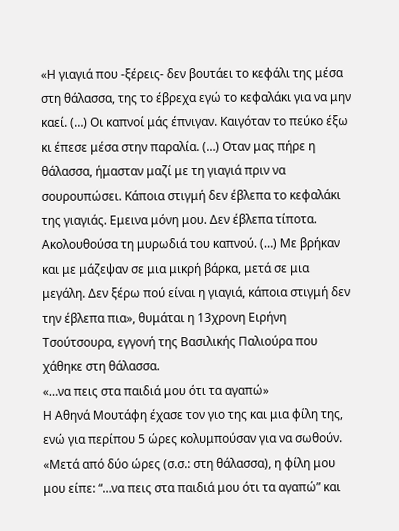«Η γιαγιά που -ξέρεις- δεν βουτάει το κεφάλι της μέσα στη θάλασσα, της το έβρεχα εγώ το κεφαλάκι για να μην καεί. (…) Οι καπνοί μάς έπνιγαν. Καιγόταν το πεύκο έξω κι έπεσε μέσα στην παραλία. (…) Οταν μας πήρε η θάλασσα, ήμασταν μαζί με τη γιαγιά πριν να σουρουπώσει. Κάποια στιγμή δεν έβλεπα το κεφαλάκι της γιαγιάς. Εμεινα μόνη μου. Δεν έβλεπα τίποτα. Ακολουθούσα τη μυρωδιά του καπνού. (…) Με βρήκαν και με μάζεψαν σε μια μικρή βάρκα, μετά σε μια μεγάλη. Δεν ξέρω πού είναι η γιαγιά, κάποια στιγμή δεν την έβλεπα πια», θυμάται η 13χρονη Ειρήνη Τσούτσουρα, εγγονή της Βασιλικής Παλιούρα που χάθηκε στη θάλασσα.
«…να πεις στα παιδιά μου ότι τα αγαπώ»
Η Αθηνά Μουτάφη έχασε τον γιο της και μια φίλη της, ενώ για περίπου 5 ώρες κολυμπούσαν για να σωθούν. «Μετά από δύο ώρες (σ.σ.: στη θάλασσα), η φίλη μου μου είπε: “…να πεις στα παιδιά μου ότι τα αγαπώ” και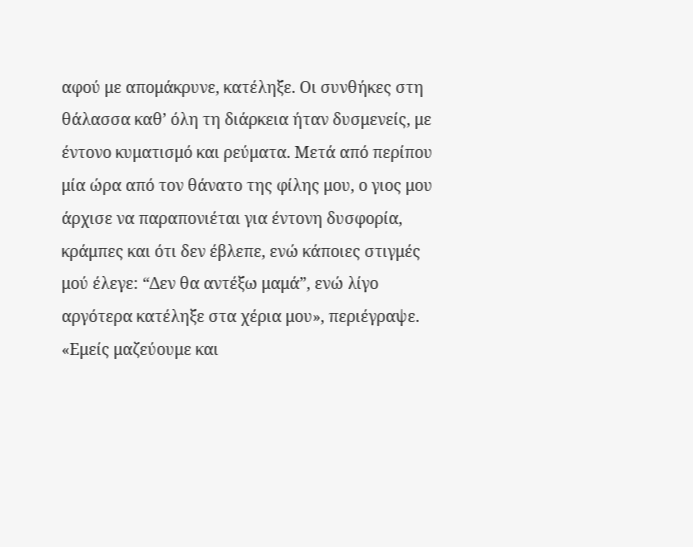αφού με απομάκρυνε, κατέληξε. Οι συνθήκες στη θάλασσα καθ’ όλη τη διάρκεια ήταν δυσμενείς, με έντονο κυματισμό και ρεύματα. Μετά από περίπου μία ώρα από τον θάνατο της φίλης μου, ο γιος μου άρχισε να παραπονιέται για έντονη δυσφορία, κράμπες και ότι δεν έβλεπε, ενώ κάποιες στιγμές μού έλεγε: “Δεν θα αντέξω μαμά”, ενώ λίγο αργότερα κατέληξε στα χέρια μου», περιέγραψε.
«Εμείς μαζεύουμε και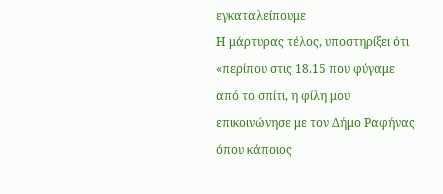εγκαταλείπουμε
Η μάρτυρας τέλος, υποστηρίξει ότι «περίπου στις 18.15 που φύγαμε από το σπίτι, η φίλη μου επικοινώνησε με τον Δήμο Ραφήνας όπου κάποιος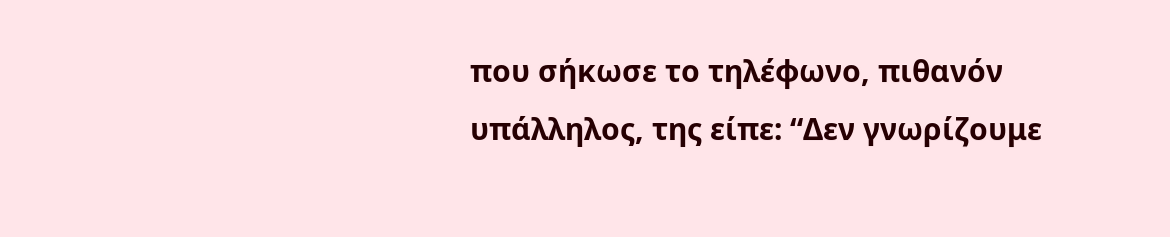που σήκωσε το τηλέφωνο, πιθανόν υπάλληλος, της είπε: “Δεν γνωρίζουμε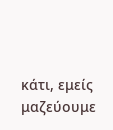κάτι, εμείς μαζεύουμε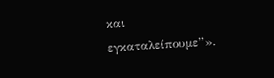και εγκαταλείπουμε”».